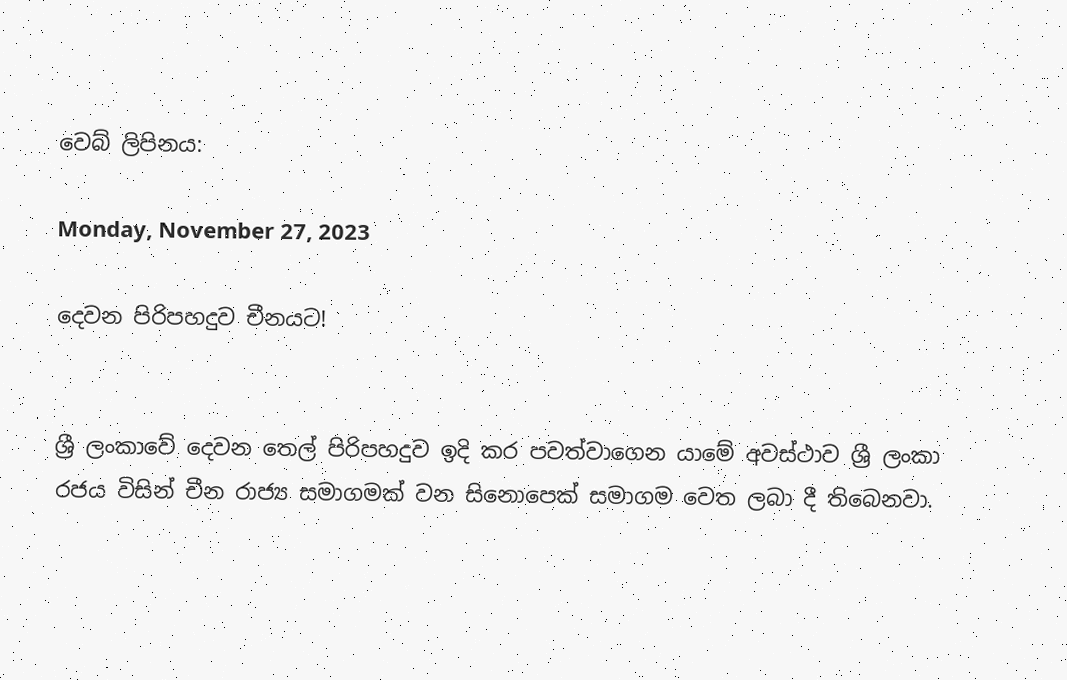වෙබ් ලිපිනය:

Monday, November 27, 2023

දෙවන පිරිපහදුව චීනයට!


ශ්‍රී ලංකාවේ දෙවන තෙල් පිරිපහදුව ඉදි කර පවත්වාගෙන යාමේ අවස්ථාව ශ්‍රී ලංකා රජය විසින් චීන රාජ්‍ය සමාගමක් වන සිනොපෙක් සමාගම වෙත ලබා දී තිබෙනවා.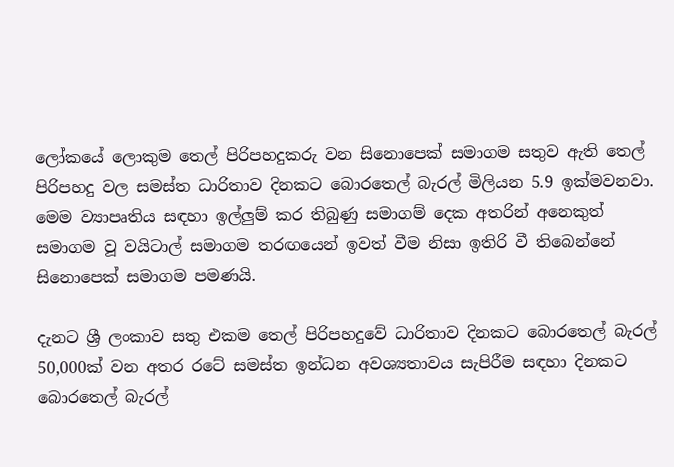ලෝකයේ ලොකුම තෙල් පිරිපහදුකරු වන සිනොපෙක් සමාගම සතුව ඇති තෙල් පිරිපහදු වල සමස්ත ධාරිතාව දිනකට බොරතෙල් බැරල් මිලියන 5.9 ඉක්මවනවා. මෙම ව්‍යාපෘතිය සඳහා ඉල්ලුම් කර තිබුණු සමාගම් දෙක අතරින් අනෙකුත් සමාගම වූ වයිටාල් සමාගම තරඟයෙන් ඉවත් වීම නිසා ඉතිරි වී තිබෙන්නේ සිනොපෙක් සමාගම පමණයි.

දැනට ශ්‍රී ලංකාව සතු එකම තෙල් පිරිපහදුවේ ධාරිතාව දිනකට බොරතෙල් බැරල් 50,000ක් වන අතර රටේ සමස්ත ඉන්ධන අවශ්‍යතාවය සැපිරීම සඳහා දිනකට බොරතෙල් බැරල්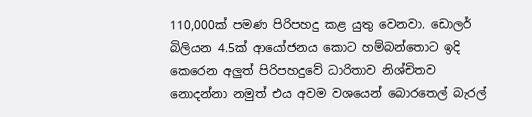110,000ක් පමණ පිරිපහදු කළ යුතු වෙනවා. ඩොලර් බිලියන 4.5ක් ආයෝජනය කොට හම්බන්තොට ඉදි කෙරෙන අලුත් පිරිපහදුවේ ධාරිතාව නිශ්චිතව නොදන්නා නමුත් එය අවම වශයෙන් බොරතෙල් බැරල්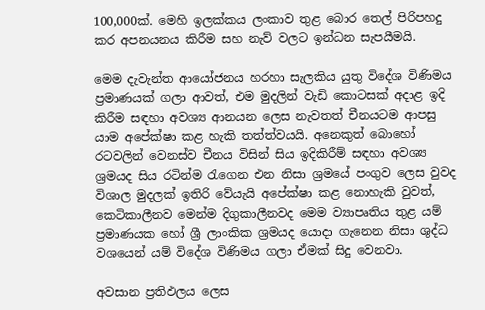100,000ක්. මෙහි ඉලක්කය ලංකාව තුළ බොර තෙල් පිරිපහදු කර අපනයනය කිරීම සහ නැව් වලට ඉන්ධන සැපයීමයි.

මෙම දැවැන්ත ආයෝජනය හරහා සැලකිය යුතු විදේශ විණිමය ප්‍රමාණයක් ගලා ආවත්, එම මුදලින් වැඩි කොටසක් අදාළ ඉදි කිරීම සඳහා අවශ්‍ය ආනයන ලෙස නැවතත් චීනයටම ආපසු යාම අපේක්ෂා කළ හැකි තත්ත්වයයි. අනෙකුත් බොහෝ රටවලින් වෙනස්ව චීනය විසින් සිය ඉදිකිරීම් සඳහා අවශ්‍ය ශ්‍රමයද සිය රටින්ම රැගෙන එන නිසා ශ්‍රමයේ පංගුව ලෙස වුවද විශාල මුදලක් ඉතිරි වේයැයි අපේක්ෂා කළ නොහැකි වුවත්, කෙටිකාලීනව මෙන්ම දිගුකාලීනවද මෙම ව්‍යාපෘතිය තුළ යම් ප්‍රමාණයක හෝ ශ්‍රී ලාංකික ශ්‍රමයද යොදා ගැනෙන නිසා ශුද්ධ වශයෙන් යම් විදේශ විණිමය ගලා ඒමක් සිදු වෙනවා.

අවසාන ප්‍රතිඵලය ලෙස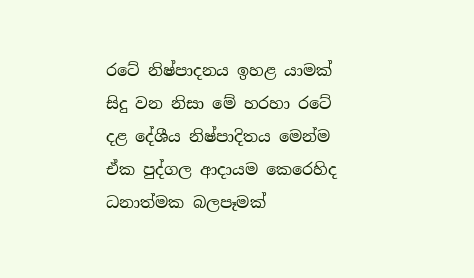රටේ නිෂ්පාදනය ඉහළ යාමක් සිදු වන නිසා මේ හරහා රටේ දළ දේශීය නිෂ්පාදිතය මෙන්ම ඒක පුද්ගල ආදායම කෙරෙහිද ධනාත්මක බලපෑමක්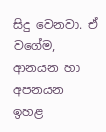සිදු වෙනවා. ඒ වගේම, ආනයන හා අපනයන ඉහළ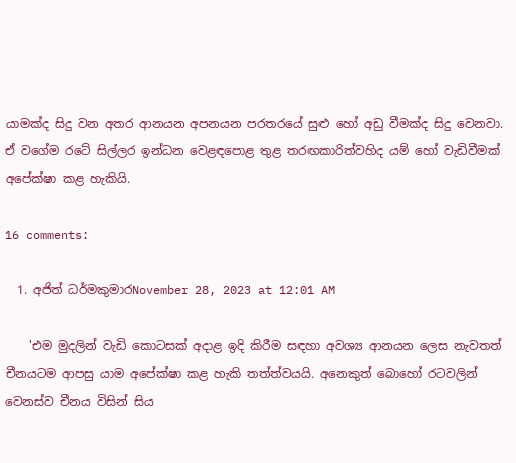යාමක්ද සිදු වන අතර ආනයන අපනයන පරතරයේ සුළු හෝ අඩු වීමක්ද සිදු වෙනවා. ඒ වගේම රටේ සිල්ලර ඉන්ධන වෙළඳපොළ තුළ තරඟකාරිත්වහිද යම් හෝ වැඩිවීමක් අපේක්ෂා කළ හැකියි.

16 comments:

  1. අජිත් ධර්මකුමාරNovember 28, 2023 at 12:01 AM

    'එම මුදලින් වැඩි කොටසක් අදාළ ඉදි කිරීම සඳහා අවශ්‍ය ආනයන ලෙස නැවතත් චීනයටම ආපසු යාම අපේක්ෂා කළ හැකි තත්ත්වයයි. අනෙකුත් බොහෝ රටවලින් වෙනස්ව චීනය විසින් සිය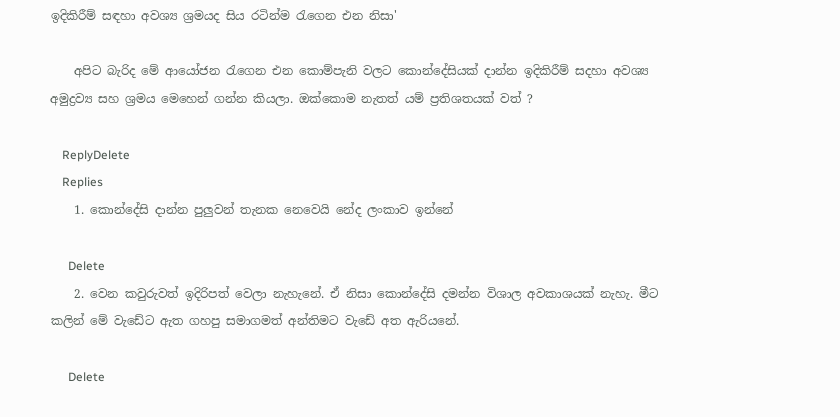ඉදිකිරීම් සඳහා අවශ්‍ය ශ්‍රමයද සිය රටින්ම රැගෙන එන නිසා'

    අපිට බැරිද මේ ආයෝජන රැගෙන එන කොම්පැනි වලට කොන්දේසියක් දාන්න ඉදිකිරීම් සදහා අවශ්‍ය අමුද්‍රව්‍ය සහ ශ්‍රමය මෙහෙන් ගන්න කියලා. ඔක්කොම නැතත් යම් ප්‍රතිශතයක් වත් ?

    ReplyDelete
    Replies
    1. කොන්දේසි දාන්න පුලුවන් තැනක නෙවෙයි නේද ලංකාව ඉන්නේ

      Delete
    2. වෙන කවුරුවත් ඉදිරිපත් වෙලා නැහැනේ. ඒ නිසා කොන්දේසි දමන්න විශාල අවකාශයක් නැහැ. මීට කලින් මේ වැඩේට ඇත ගහපු සමාගමත් අන්තිමට වැඩේ අත ඇරියනේ.

      Delete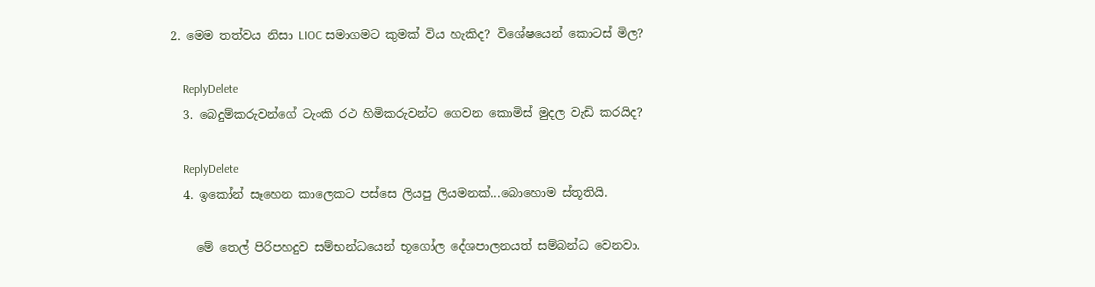2. මෙම තත්වය නිසා LIOC සමාගමට කුමක් විය හැකිද? විශේෂයෙන් කොටස් මිල?

    ReplyDelete
  3. බෙදුම්කරුවන්ගේ ටැංකි රථ හිමිකරුවන්ට ගෙවන කොමිස් මුදල වැඩි කරයිද?

    ReplyDelete
  4. ඉකෝන් සෑහෙන කාලෙකට පස්සෙ ලියපු ලියමනක්...බොහොම ස්තූතියි.

    මේ තෙල් පිරිපහදුව සම්භන්ධයෙන් භූගෝල දේශපාලනයත් සම්බන්ධ වෙනවා.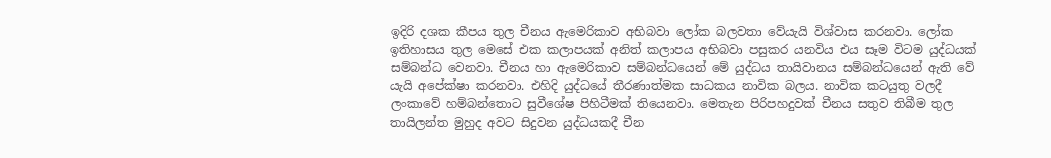ඉදිරි දශක කීපය තුල චීනය ඇමෙරිකාව අභිබවා ලෝක බලවතා වේයැයි විශ්වාස කරනවා. ලෝක ඉතිහාසය තුල මෙසේ එක කලාපයක් අනිත් කලාපය අභිබවා පසුකර යනවිය එය සෑම විටම යුද්ධයක් සම්බන්ධ වෙනවා. චීනය හා ඇමෙරිකාව සම්බන්ධයෙන් මේ යුද්ධය තායිවානය සම්බන්ධයෙන් ඇති වේ යැයි අපේක්ෂා කරනවා. එහිදි යුද්ධයේ තීරණාත්මක සාධකය නාවික බලය. නාවික කටයුතු වලදී ලංකාවේ හම්බන්තොට සුවීශේෂ පිහිටීමක් තියෙනවා. මෙතැන පිරිපහදුවක් චීනය සතුව තිබීම තුල තායිලන්ත මුහුද අවට සිදුවන යුද්ධයකදී චීන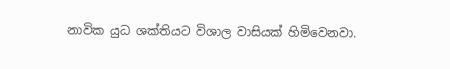නාවික යුධ ශක්තියට විශාල වාසියක් හිමිවෙනවා.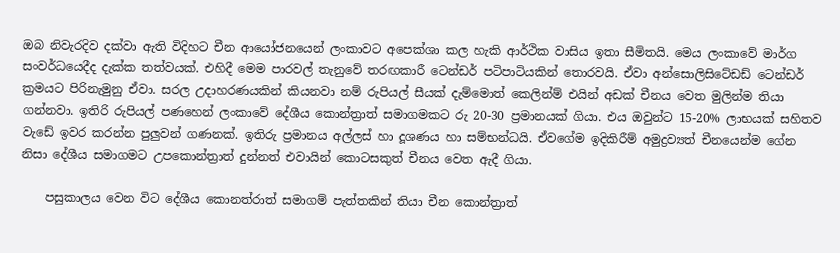ඔබ නිවැරදිව දක්වා ඇති විදිහට චීන ආයෝජනයෙන් ලංකාවට අපෙක්ශා කල හැකි ආර්ථික වාසිය ඉතා සීමිතයි. මෙය ලංකාවේ මාර්ග සංවර්ධයෙදීද දැක්ක තත්වයක්. එහිදී මෙම පාරවල් තැනුවේ තරඟකාරී ටෙන්ඩර් පටිපාටියකින් තොරවයි. ඒවා අන්සොලිසිටේඩඩ් ටෙන්ඩර් ක්‍රමයට පිරිනැමුනු ඒවා. සරල උදාහරණයකින් කියනවා නම් රුපියල් සීයක් දැම්මොත් කෙලින්ම් එයින් අඩක් චීනය වෙත මුලින්ම තියා ගන්නවා. ඉතිරි රුපියල් පණහෙන් ලංකාවේ දේශීය කොන්ත්‍රාත් සමාගමකට රු 20-30 ප්‍රමානයක් ගියා. එය ඔවුන්ට 15-20% ලාභයක් සහිතව වැඩේ ඉවර කරන්න පුලුවන් ගණනක්. ඉතිරු ප්‍රමානය අල්ලස් හා දූශණය හා සම්භන්ධයි. ඒවගේම ඉදිකිරීම් අමුද්‍රව්‍යත් චීනයෙන්ම ගේන නිසා දේශීය සමාගමට උපකොන්ත්‍රාත් දුන්නත් එවායින් කොටසකුත් චීනය වෙත ඇදී ගියා.

    පසුකාලය වෙන විට දේශීය කොනත්රාත් සමාගම් පැත්තකින් තියා චීන කොන්ත්‍රාත්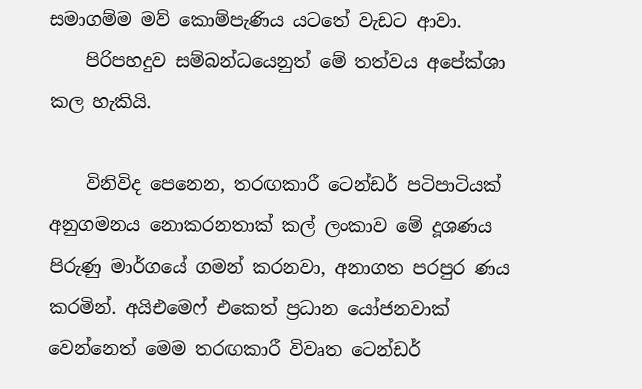සමාගම්ම මව් කොම්පැණිය යටතේ වැඩට ආවා.
    පිරිපහදුව සම්බන්ධයෙනුත් මේ තත්වය අපේක්ශා කල හැකියි.

    විනිවිද පෙනෙන, තරඟකාරී ටෙන්ඩර් පටිපාටියක් අනුගමනය නොකරනතාක් කල් ලංකාව මේ දූශණය පිරුණු මාර්ගයේ ගමන් කරනවා, අනාගත පරපුර ණය කරමින්. අයිඑමෙෆ් එකෙත් ප්‍රධාන යෝජනවාක් වෙන්නෙත් මෙම තරඟකාරී විවෘත ටෙන්ඩර්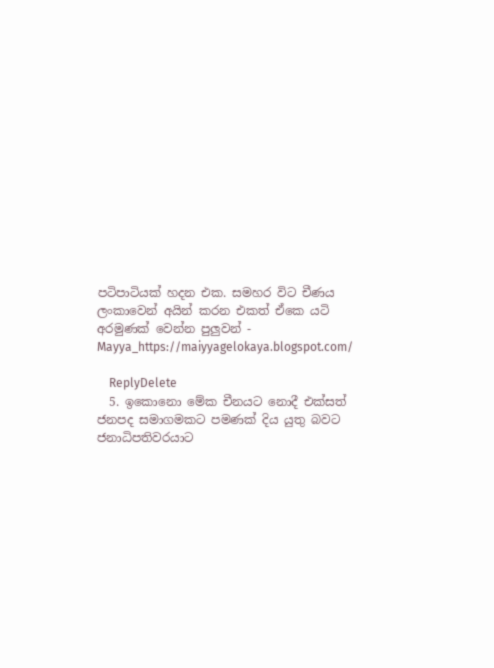පටිපාටියක් හදන එක. සමහර විට චීණය ලංකාවෙන් අයින් කරන එකත් ඒකෙ යටි අරමුණක් වෙන්න පුලුවන් - Mayya_https://maiyyagelokaya.blogspot.com/

    ReplyDelete
  5. ඉකොනො මේක චීනයට නොදී එක්සත් ජනපද සමාගමකට පමණක් දිය යුතු බවට ජනාධිපතිවරයාට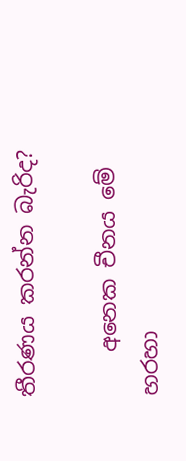තීරණය කරන්න බැරිද?

    අනෙක චීනය මේ හරහා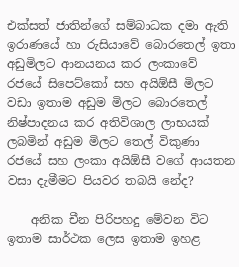එක්සත් ජාතින්ගේ සම්බාධක දමා ඇති ඉරාණයේ හා රුසියාවේ බොරතෙල් ඉතා අඩුමිලට ආනයනය කර ලංකාවේ රජයේ සිපෙට්කෝ සහ අයිඕසී මිලට වඩා ඉතාම අඩුම මිලට බොරතෙල් නිෂ්පාදනය කර අතිවිශාල ලාභයක් ලබමින් අඩුම මිලට තෙල් විකුණා රජයේ සහ ලංකා අයිඕසී වගේ ආයතන වසා දැමීමට පියවර තබයි නේද?

    අනික චීන පිරිපහදු මේවන විට ඉතාම සාර්ථක ලෙස ඉතාම ඉහළ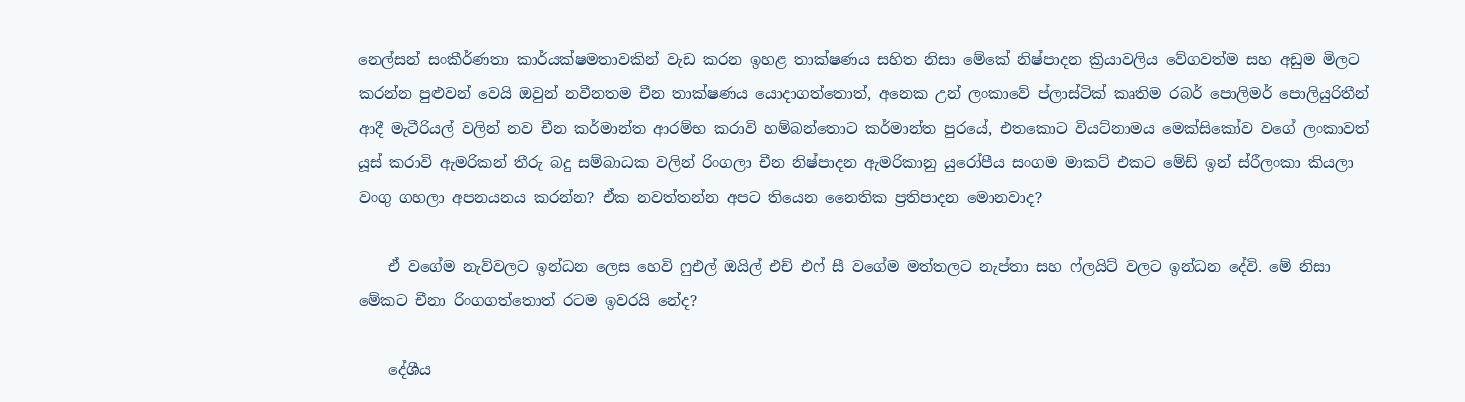නෙල්සන් සංකීර්ණතා කාර්යක්ෂමතාවකින් වැඩ කරන ඉහළ තාක්ෂණය සහිත නිසා මේකේ නිෂ්පාදන ක්‍රියාවලිය වේගවත්ම සහ අඩුම මිලට කරන්න පුළුවන් වෙයි ඔවුන් නවීනතම චීන තාක්ෂණය යොදාගත්තොත්, අනෙක උන් ලංකාවේ ප්ලාස්ටික් කෘතිම රබර් පොලිමර් පොලියුරිතීන් ආදී මැටීරියල් වලින් නව චීන කර්මාන්ත ආරම්භ කරාවි හම්බන්තොට කර්මාන්ත පුරයේ, එතකොට වියට්නාමය මෙක්සිකෝව වගේ ලංකාවත් යූස් කරාවි ඇමරිකන් තීරු බදු සම්බාධක වලින් රිංගලා චීන නිෂ්පාදන ඇමරිකානු යුරෝපීය සංගම මාකට් එකට මේඩ් ඉන් ස්රීලංකා කියලා වංගු ගහලා අපනයනය කරන්න? ඒක නවත්තන්න අපට තියෙන නෛතික ප්‍රතිපාදන මොනවාද?

    ඒ වගේම නැව්වලට ඉන්ධන ලෙස හෙවි ෆුඑල් ඔයිල් එච් එෆ් සී වගේම මත්තලට නැප්තා සහ ෆ්ලයිට් වලට ඉන්ධන දේවි. මේ නිසා මේකට චීනා රිංගගත්තොත් රටම ඉවරයි නේද?

    දේශීය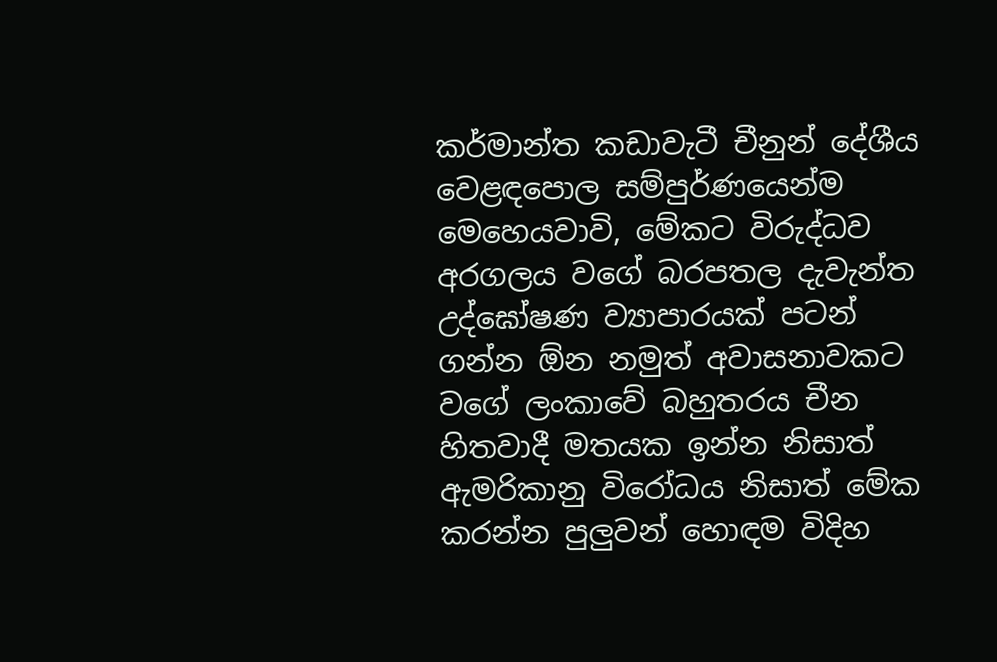කර්මාන්ත කඩාවැටී චීනුන් දේශීය වෙළඳපොල සම්පුර්ණයෙන්ම මෙහෙයවාවි, මේකට විරුද්ධව අරගලය වගේ බරපතල දැවැන්ත උද්ඝෝෂණ ව්‍යාපාරයක් පටන් ගන්න ඕන නමුත් අවාසනාවකට වගේ ලංකාවේ බහුතරය චීන හිතවාදී මතයක ඉන්න නිසාත් ඇමරිකානු විරෝධය නිසාත් මේක කරන්න පුලුවන් හොඳම විදිහ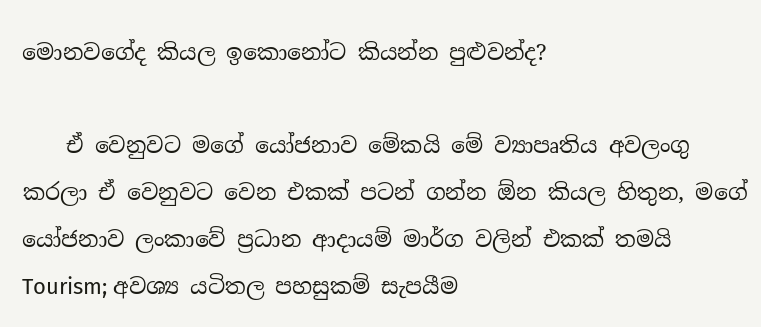මොනවගේද කියල ඉකොනෝට කියන්න පුළුවන්ද?

    ඒ වෙනුවට මගේ යෝජනාව මේකයි මේ ව්‍යාපෘතිය අවලංගු කරලා ඒ වෙනුවට වෙන එකක් පටන් ගන්න ඕන කියල හිතුන, මගේ යෝජනාව ලංකාවේ ප්‍රධාන ආදායම් මාර්ග වලින් එකක් තමයි Tourism; අවශ්‍ය යටිතල පහසුකම් සැපයීම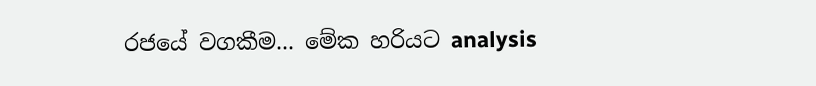රජයේ වගකීම... මේක හරියට analysis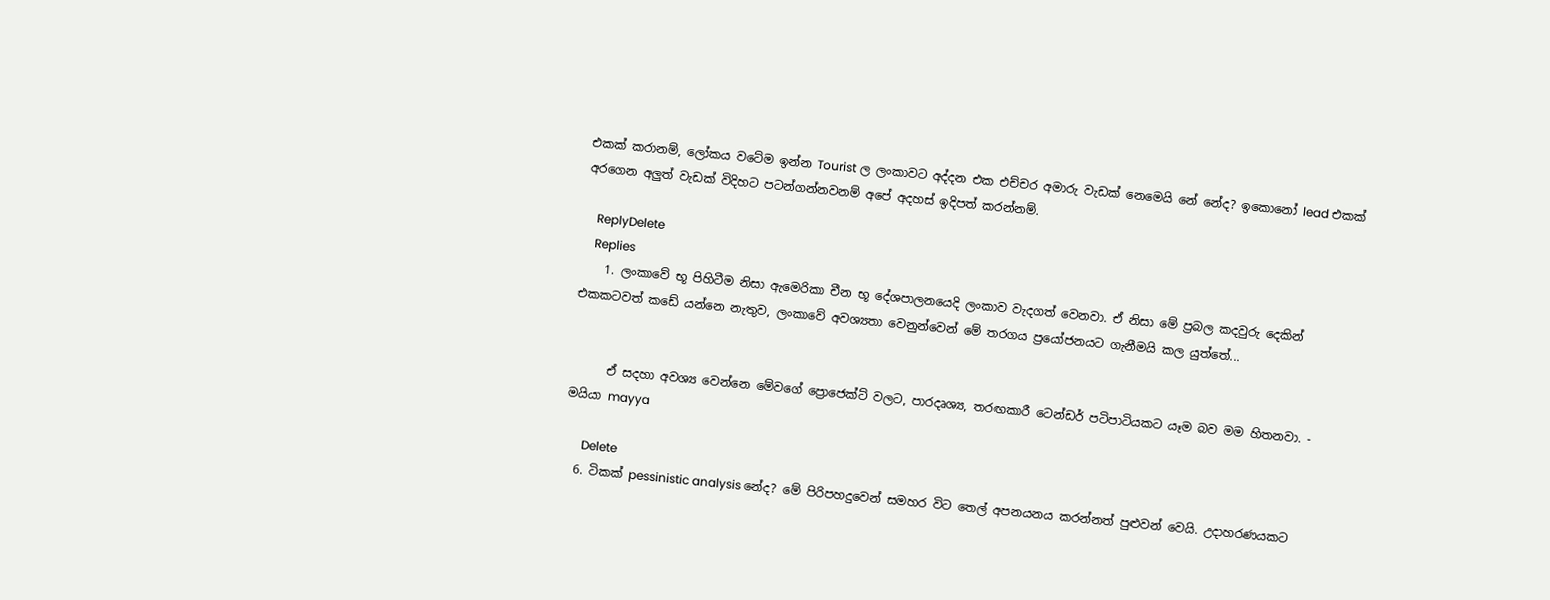එකක් කරානම්, ලෝකය වටේම ඉන්න Tourist ල ලංකාවට අද්දන එක එච්චර අමාරු වැඩක් නෙමෙයි නේ නේද? ඉකොනෝ lead එකක් අරගෙන අලුත් වැඩක් විදිහට පටන්ගන්නවනම් අපේ අදහස් ඉදිපත් කරන්නම්.

    ReplyDelete
    Replies
    1. ලංකාවේ භූ පිහිටීම නිසා ඇමෙරිකා චීන භූ දේශපාලනයෙදි ලංකාව වැදගත් වෙනවා. ඒ නිසා මේ ප්‍රබල කදවුරු දෙකින් එකකටවත් කඩේ යන්නෙ නැතුව, ලංකාවේ අවශ්‍යතා වෙනුන්වෙන් මේ තරගය ප්‍රයෝජනයට ගැනීමයි කල යුත්තේ...


      ඒ සදහා අවශ්‍ය වෙන්නෙ මේවගේ ප්‍රොජෙක්ට් වලට, පාරදෘශ්‍ය, තරඟකාරී ටෙන්ඩර් පටිපාටියකට යෑම බව මම හිතනවා. - මයියා mayya

      Delete
  6. ටිකක් pessinistic analysis නේද? මේ පිරිපහදුවෙන් සමහර විට තෙල් අපනයනය කරන්නත් පුළුවන් වෙයි. උදාහරණයකට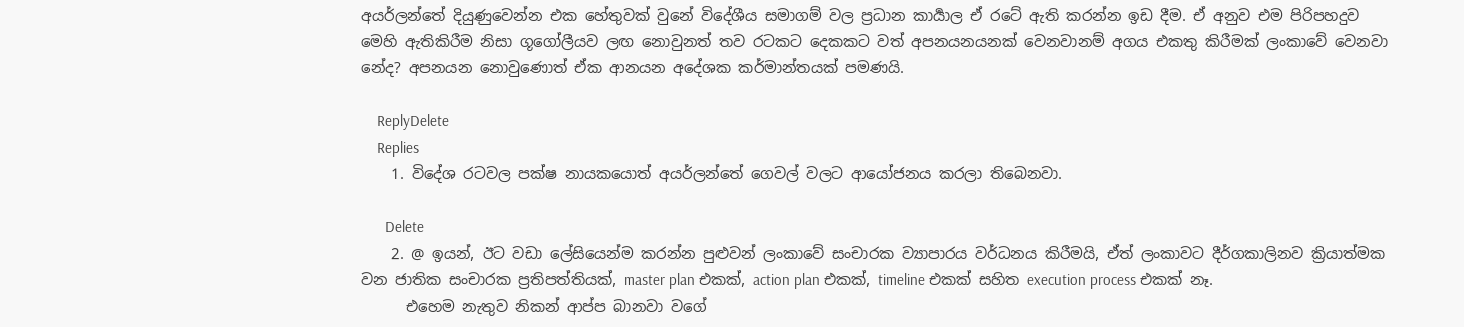අයර්ලන්තේ දියුණුවෙන්න එක හේතුවක් වුනේ විදේශීය සමාගම් වල ප්‍රධාන කාර්‍යාල ඒ රටේ ඇති කරන්න ඉඩ දීම. ඒ අනුව එම පිරිපහදුව මෙහි ඇතිකිරීම නිසා ගූගෝලීයව ලඟ නොවුනත් තව රටකට දෙකකට වත් අපනයනයනක් වෙනවානම් අගය එකතු කිරීමක් ලංකාවේ වෙනවා නේද? අපනයන නොවුණොත් ඒක ආනයන අදේශක කර්මාන්තයක් පමණයි.

    ReplyDelete
    Replies
    1. විදේශ රටවල පක්ෂ නායකයොත් අයර්ලන්තේ ගෙවල් වලට ආයෝජනය කරලා තිබෙනවා.

      Delete
    2. @ ඉයන්, ඊට වඩා ලේසියෙන්ම කරන්න පුළුවන් ලංකාවේ සංචාරක ව්‍යාපාරය වර්ධනය කිරීමයි, ඒත් ලංකාවට දීර්ගකාලිනව ක්‍රියාත්මක වන ජාතික සංචාරක ප්‍රතිපත්තියක්, master plan එකක්, action plan එකක්, timeline එකක් සහිත execution process එකක් නෑ.
      එහෙම නැතුව නිකන් ආප්ප බානවා වගේ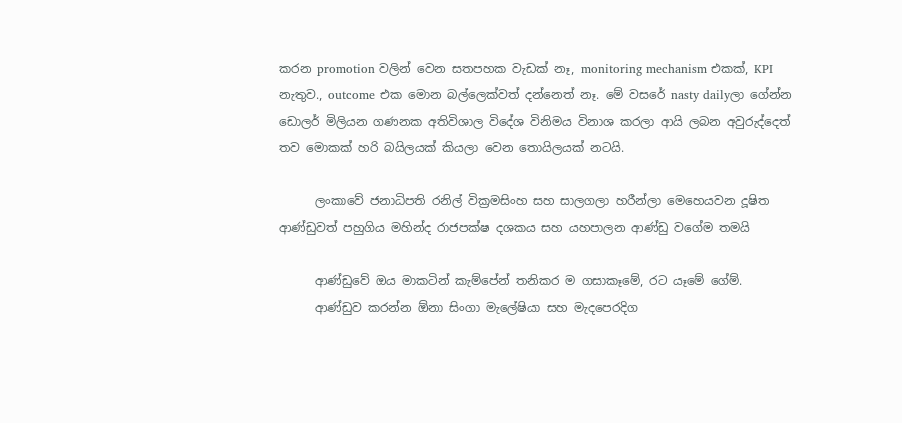කරන promotion වලින් වෙන සතපහක වැඩක් නෑ, monitoring mechanism එකක්, KPI නැතුව., outcome එක මොන බල්ලෙක්වත් දන්නෙත් නෑ. මේ වසරේ nasty dailyලා ගේන්න ඩොලර් මිලියන ගණනක අතිවිශාල විදේශ විනිමය විනාශ කරලා ආයි ලබන අවුරුද්දෙත් තව මොකක් හරි බයිලයක් කියලා වෙන තොයිලයක් නටයි.

      ලංකාවේ ජනාධිපති රනිල් වික්‍රමසිංහ සහ සාලගලා හරීන්ලා මෙහෙයවන දූෂිත ආණ්‌ඩුවත් පහුගිය මහින්ද රාජපක්ෂ දශකය සහ යහපාලන ආණ්ඩු වගේම තමයි

      ආණ්ඩුවේ ඔය මාකටින් කැම්පේන් තනිකර ම ගසාකෑමේ, රට යෑමේ ගේම්.
      ආණ්ඩුව කරන්න ඕනා සිංගා මැලේෂියා සහ මැදපෙරදිග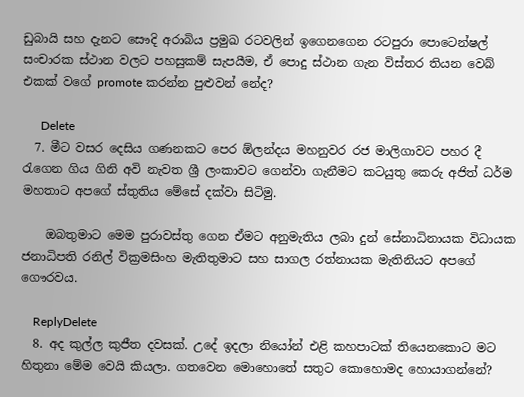ඩුබායි සහ දැනට සෞදි අරාබිය ප්‍රමුඛ රටවලින් ඉගෙනගෙන රටපුරා පොටෙන්ෂල් සංචාරක ස්ථාන වලට පහසුකම් සැපයීම, ඒ පොදු ස්ථාන ගැන විස්තර තියන වෙබ් එකක් වගේ promote කරන්න පුළුවන් නේද?

      Delete
  7. මීට වසර දෙසිය ගණනකට පෙර ඕලන්දය මහනුවර රජ මාලිගාවට පහර දී රැගෙන ගිය ගිනි අවි නැවත ශ්‍රී ලංකාවට ගෙන්වා ගැනීමට කටයුතු කෙරු අජිත් ධර්ම මහතාට අපගේ ස්තුතිය මේසේ දක්වා සිටිමු.

    ඔබතුමාට මෙම පුරාවස්තු ගෙන ඒමට අනුමැතිය ලබා දුන් සේනාධිනායක විධායක ජනාධිපති රනිල් වික්‍රමසිංහ මැතිතුමාට සහ සාගල රත්නායක මැතිනියට අපගේ ගෞරවය.

    ReplyDelete
  8. අද කුල්ල කුජීත දවසක්. උදේ ඉදලා නියෝන් එළි කහපාටක් තියෙනකොට මට හිතුනා මේම වෙයි කියලා. ගතවෙන මොහොතේ සතුට කොහොමද හොයාගන්නේ?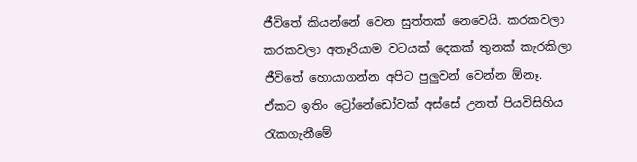ජීවිතේ කියන්නේ වෙන සුත්තක් නෙවෙයි. කරකවලා කරකවලා අතෑරියාම වටයක් දෙකක් තුනක් කැරකිලා ජීවිතේ හොයාගන්න අපිට පුලුවන් වෙන්න ඕනෑ. ඒකට ඉතිං ට්‍රෝනේඩෝවක් අස්සේ උනත් පියවිසිහිය රැකගැනීමේ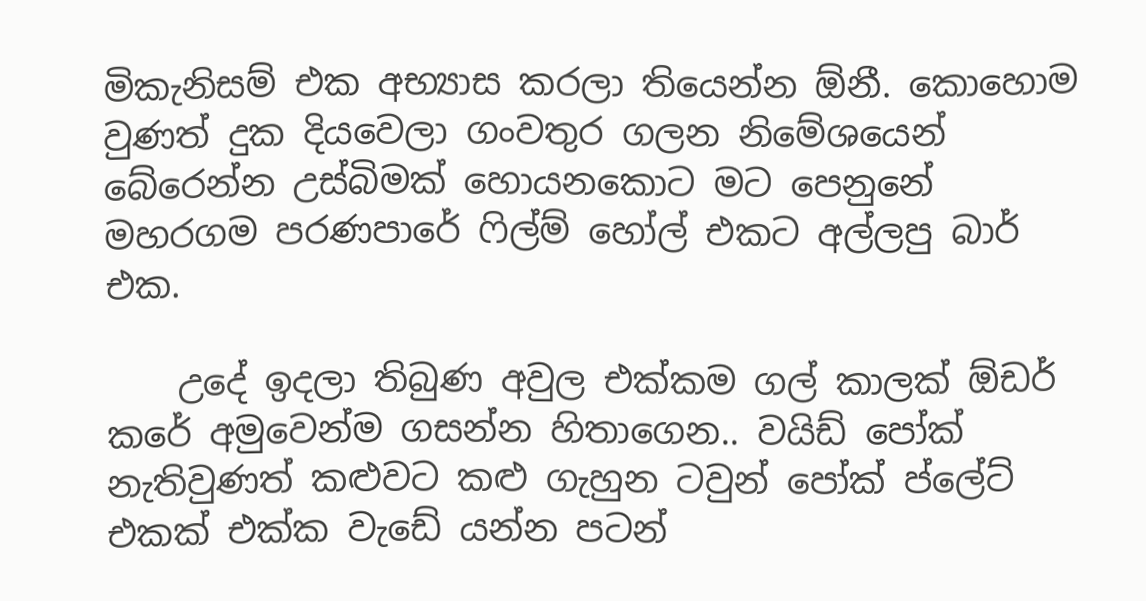මිකැනිසම් එක අභ්‍යාස කරලා තියෙන්න ඕනී. කොහොම වුණත් දුක දියවෙලා ගංවතුර ගලන නිමේශයෙන් බේරෙන්න උස්බිමක් හොයනකොට මට පෙනුනේ මහරගම පරණපාරේ ෆිල්ම් හෝල් එකට අල්ලපු බාර් එක.

    උදේ ඉදලා තිබුණ අවුල එක්කම ගල් කාලක් ඕඩර් කරේ අමුවෙන්ම ගසන්න හිතාගෙන.. වයිඩ් පෝක් නැතිවුණත් කළුවට කළු ගැහුන ටවුන් පෝක් ප්ලේට් එකක් එක්ක වැඩේ යන්න පටන්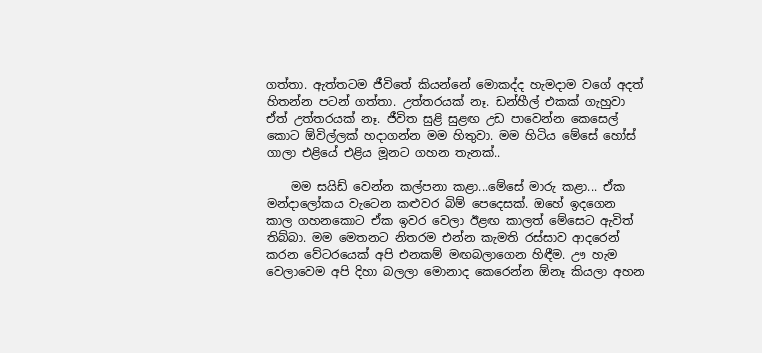ගත්තා. ඇත්තටම ජීවිතේ කියන්නේ මොකද්ද හැමදාම වගේ අදත් හිතන්න පටන් ගත්තා. උත්තරයක් නෑ. ඩන්හීල් එකක් ගැහුවා ඒත් උත්තරයක් නෑ. ජීවිත සුළි සුළඟ උඩ පාවෙන්න කෙසෙල් කොට ඕවිල්ලක් හදාගන්න මම හිතුවා. මම හිටිය මේසේ හෝස් ගාලා එළියේ එළිය මූනට ගහන තැනක්..

    මම සයිඩ් වෙන්න කල්පනා කළා...මේසේ මාරු කළා... ඒක මන්දාලෝකය වැටෙන කළුවර බිම් පෙදෙසක්. ඔහේ ඉදගෙන කාල ගහනකොට ඒක ඉවර වෙලා ඊළඟ කාලත් මේසෙට ඇවිත් තිබ්බා. මම මෙතනට නිතරම එන්න කැමති රස්සාව ආදරෙන් කරන වේටරයෙක් අපි එනකම් මඟබලාගෙන හිඳීම. ඌ හැම වෙලාවෙම අපි දිහා බලලා මොනාද කෙරෙන්න ඕනෑ කියලා අහන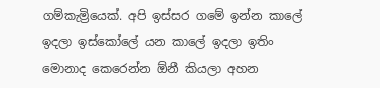ගම්කැම්‍රියෙක්. අපි ඉස්සර ගමේ ඉන්න කාලේ ඉදලා ඉස්කෝලේ යන කාලේ ඉදලා ඉතිං මොනාද කෙරෙන්න ඕනී කියලා අහන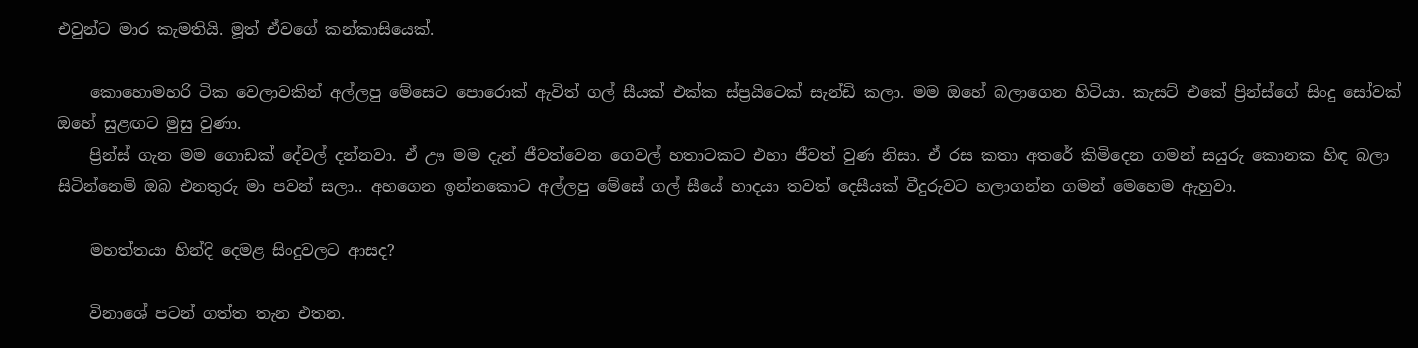එවුන්ට මාර කැමතියි. මූත් ඒවගේ කන්කාසියෙක්.

    කොහොමහරි ටික වෙලාවකින් අල්ලපු මේසෙට පොරොක් ඇවිත් ගල් සීයක් එක්ක ස්ප්‍රයිටෙක් සැන්ඩි කලා. මම ඔහේ බලාගෙන හිටියා. කැසට් එකේ ප්‍රින්ස්ගේ සිංදු සෝවක් ඔහේ සුළඟට මුසු වුණා.
    ප්‍රින්ස් ගැන මම ගොඩක් දේවල් දන්නවා. ඒ ඌ මම දැන් ජීවත්වෙන ගෙවල් හතාටකට එහා ජීවත් වුණ නිසා. ඒ රස කතා අතරේ කිමිදෙන ගමන් සයුරු කොනක හිඳ බලා සිටින්නෙමි ඔබ එනතුරු මා පවන් සලා.. අහගෙන ඉන්නකොට අල්ලපු මේසේ ගල් සීයේ හාදයා තවත් දෙසීයක් වීදුරුවට හලාගන්න ගමන් මෙහෙම ඇහුවා.

    මහත්තයා හින්දි දෙමළ සිංදුවලට ආසද?

    විනාශේ පටන් ගත්ත තැන එතන.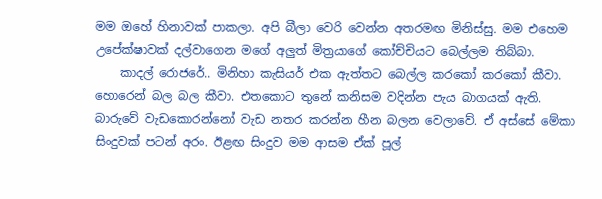මම ඔහේ හිනාවක් පාකලා. අපි බීලා වෙරි වෙන්න අතරමඟ මිනිස්සු. මම එහෙම උපේක්ෂාවක් දල්වාගෙන මගේ අලුත් මිත්‍රයාගේ කෝච්චියට බෙල්ලම තිබ්බා.
    කාදල් රොජරේ.. මිනිහා කැසියර් එක ඇත්තට බෙල්ල කරකෝ කරකෝ කීවා. හොරෙන් බල බල කීවා. එතකොට තුනේ කනිසම වදින්න පැය බාගයක් ඇති. බාරුවේ වැඩකොරන්නෝ වැඩ නතර කරන්න හීන බලන වෙලාවේ. ඒ අස්සේ මේකා සිංදුවක් පටන් අරං. ඊළඟ සිංදුව මම ආසම ඒක් පූල්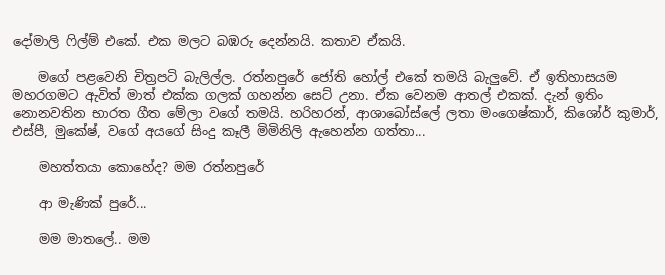දෝමාලි ෆිල්ම් එකේ. එක මලට බඹරු දෙන්නයි. කතාව ඒකයි.

    මගේ පළවෙනි චිත්‍රපටි බැලිල්ල. රත්නපුරේ ජෝති හෝල් එකේ තමයි බැලුවේ. ඒ ඉතිහාසයම මහරගමට ඇවිත් මාත් එක්ක ගලක් ගහන්න සෙට් උනා. ඒක වෙනම ආතල් එකක්. දැන් ඉතිං නොනවතින භාරත ගීත මේලා වගේ තමයි. හරිහරන්, ආශාබෝස්ලේ ලතා මංගෙෂ්කාර්, කිශෝර් කුමාර්, එස්පී, මුකේෂ්, වගේ අයගේ සිංදු කෑලී මිමිනිලි ඇහෙන්න ගත්තා...

    මහත්තයා කොහේද? මම රත්නපුරේ

    ආ මැණික් පුරේ...

    මම මාතලේ.. මම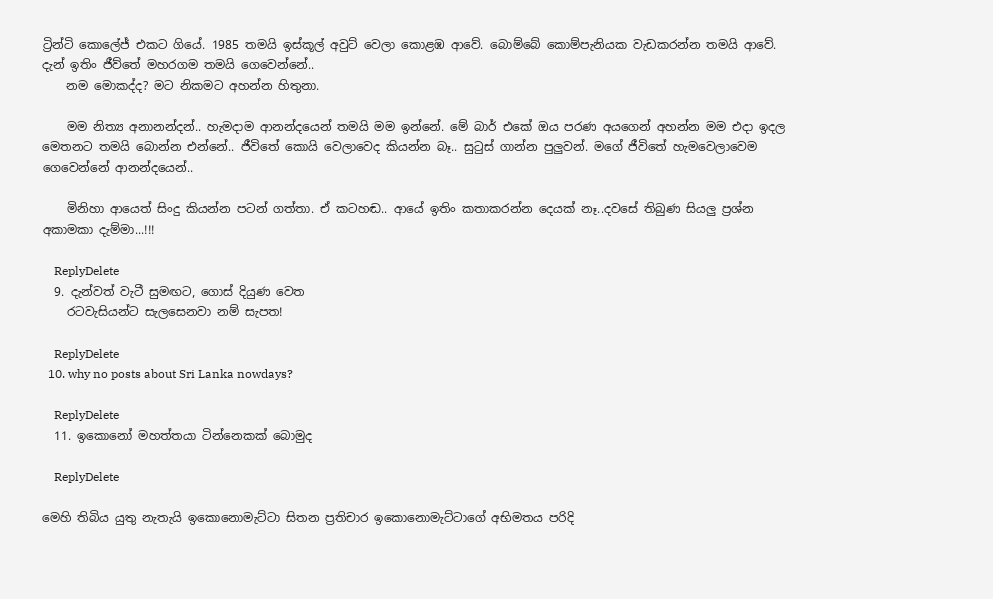ට්‍රින්ටි කොලේජ් එකට ගියේ. 1985 තමයි ඉස්කූල් අවුට් වෙලා කොළඹ ආවේ. බොම්බේ කොම්පැනියක වැඩකරන්න තමයි ආවේ. දැන් ඉතිං ජීව්තේ මහරගම තමයි ගෙවෙන්නේ..
    නම මොකද්ද? මට නිකමට අහන්න හිතුනා.

    මම නිත්‍ය අනානන්දන්.. හැමදාම ආනන්දයෙන් තමයි මම ඉන්නේ. මේ බාර් එකේ ඔය පරණ අයගෙන් අහන්න මම එදා ඉදල මෙතනට තමයි බොන්න එන්නේ.. ජීවිතේ කොයි වෙලාවෙද කියන්න බෑ.. සුටුස් ගාන්න පුලුවන්. මගේ ජීවිතේ හැමවෙලාවෙම ගෙවෙන්නේ ආනන්දයෙන්..

    මිනිහා ආයෙත් සිංදු කියන්න පටන් ගත්තා. ඒ කටහඬ.. ආයේ ඉතිං කතාකරන්න දෙයක් නෑ..දවසේ තිබුණ සියලු ප්‍රශ්න අකාමකා දැම්මා...!!!

    ReplyDelete
  9. දැන්වත් වැටී සුමඟට, ගොස් දියුණ වෙත
    රටවැසියන්ට සැලසෙනවා නම් සැපත!

    ReplyDelete
  10. why no posts about Sri Lanka nowdays?

    ReplyDelete
  11. ඉකොනෝ මහත්තයා ටින්නෙකක් බොමුද

    ReplyDelete

මෙහි තිබිය යුතු නැතැයි ඉකොනොමැට්ටා සිතන ප්‍රතිචාර ඉකොනොමැට්ටාගේ අභිමතය පරිදි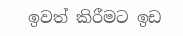ඉවත් කිරීමට ඉඩ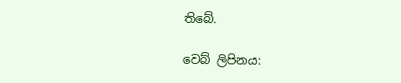තිබේ.

වෙබ් ලිපිනය: